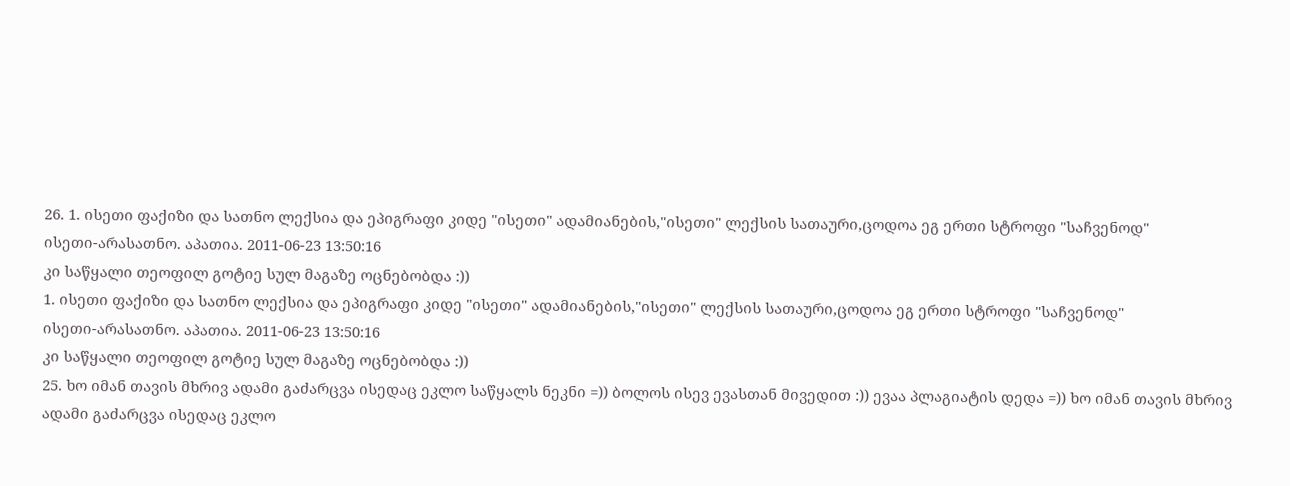26. 1. ისეთი ფაქიზი და სათნო ლექსია და ეპიგრაფი კიდე "ისეთი" ადამიანების,"ისეთი" ლექსის სათაური,ცოდოა ეგ ერთი სტროფი "საჩვენოდ"
ისეთი-არასათნო. აპათია. 2011-06-23 13:50:16
კი საწყალი თეოფილ გოტიე სულ მაგაზე ოცნებობდა :))
1. ისეთი ფაქიზი და სათნო ლექსია და ეპიგრაფი კიდე "ისეთი" ადამიანების,"ისეთი" ლექსის სათაური,ცოდოა ეგ ერთი სტროფი "საჩვენოდ"
ისეთი-არასათნო. აპათია. 2011-06-23 13:50:16
კი საწყალი თეოფილ გოტიე სულ მაგაზე ოცნებობდა :))
25. ხო იმან თავის მხრივ ადამი გაძარცვა ისედაც ეკლო საწყალს ნეკნი =)) ბოლოს ისევ ევასთან მივედით :)) ევაა პლაგიატის დედა =)) ხო იმან თავის მხრივ ადამი გაძარცვა ისედაც ეკლო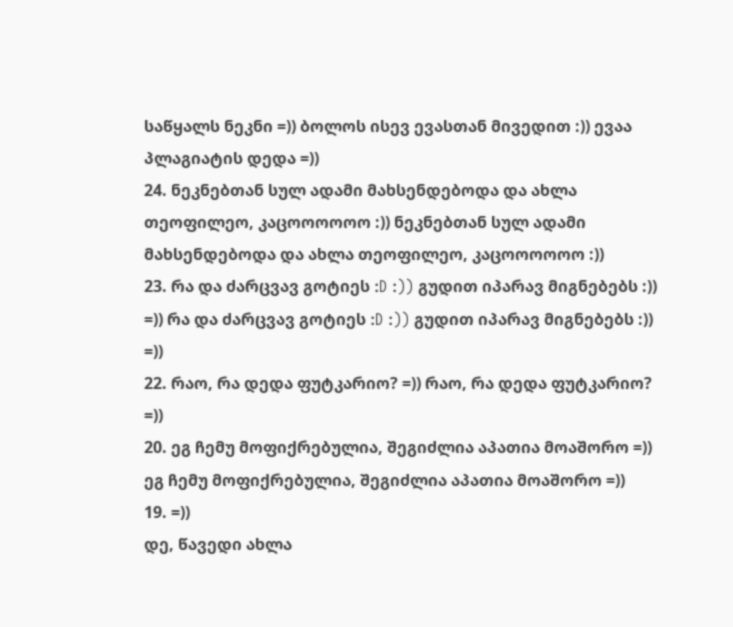საწყალს ნეკნი =)) ბოლოს ისევ ევასთან მივედით :)) ევაა პლაგიატის დედა =))
24. ნეკნებთან სულ ადამი მახსენდებოდა და ახლა თეოფილეო, კაცოოოოოო :)) ნეკნებთან სულ ადამი მახსენდებოდა და ახლა თეოფილეო, კაცოოოოოო :))
23. რა და ძარცვავ გოტიეს :D :)) გუდით იპარავ მიგნებებს :)) =)) რა და ძარცვავ გოტიეს :D :)) გუდით იპარავ მიგნებებს :)) =))
22. რაო, რა დედა ფუტკარიო? =)) რაო, რა დედა ფუტკარიო? =))
20. ეგ ჩემუ მოფიქრებულია, შეგიძლია აპათია მოაშორო =)) ეგ ჩემუ მოფიქრებულია, შეგიძლია აპათია მოაშორო =))
19. =))
დე, წავედი ახლა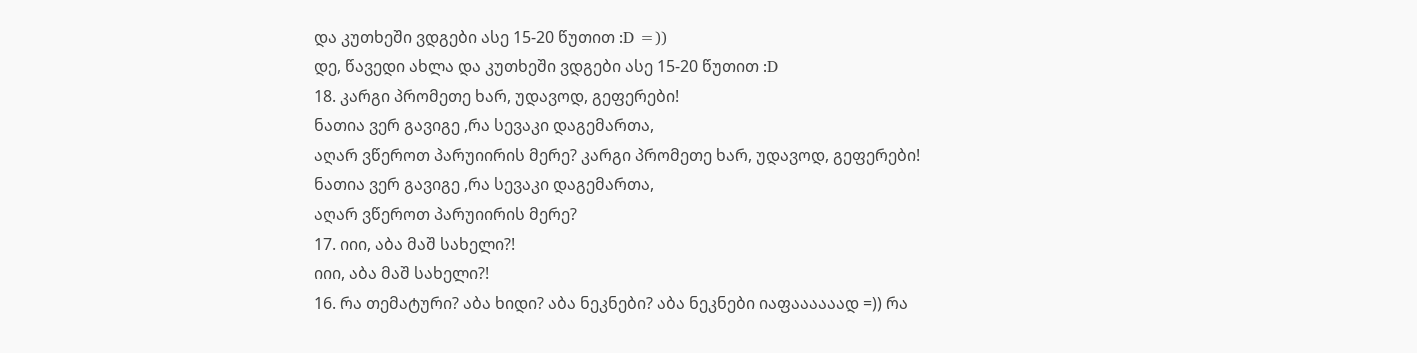და კუთხეში ვდგები ასე 15-20 წუთით :D =))
დე, წავედი ახლა და კუთხეში ვდგები ასე 15-20 წუთით :D
18. კარგი პრომეთე ხარ, უდავოდ, გეფერები!
ნათია ვერ გავიგე ,რა სევაკი დაგემართა,
აღარ ვწეროთ პარუიირის მერე? კარგი პრომეთე ხარ, უდავოდ, გეფერები!
ნათია ვერ გავიგე ,რა სევაკი დაგემართა,
აღარ ვწეროთ პარუიირის მერე?
17. იიი, აბა მაშ სახელი?!
იიი, აბა მაშ სახელი?!
16. რა თემატური? აბა ხიდი? აბა ნეკნები? აბა ნეკნები იაფაააააად =)) რა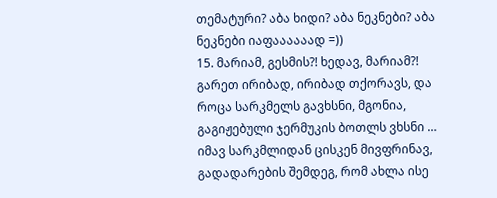თემატური? აბა ხიდი? აბა ნეკნები? აბა ნეკნები იაფაააააად =))
15. მარიამ, გესმის?! ხედავ, მარიამ?! გარეთ ირიბად, ირიბად თქორავს, და როცა სარკმელს გავხსნი, მგონია, გაგიჟებული ჯერმუკის ბოთლს ვხსნი …
იმავ სარკმლიდან ცისკენ მივფრინავ, გადადარების შემდეგ, რომ ახლა ისე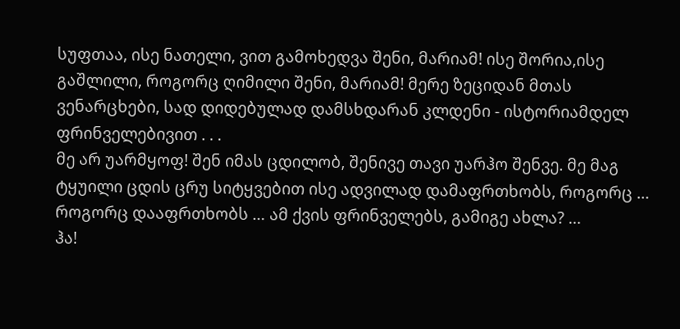სუფთაა, ისე ნათელი, ვით გამოხედვა შენი, მარიამ! ისე შორია,ისე გაშლილი, როგორც ღიმილი შენი, მარიამ! მერე ზეციდან მთას ვენარცხები, სად დიდებულად დამსხდარან კლდენი - ისტორიამდელ ფრინველებივით . . .
მე არ უარმყოფ! შენ იმას ცდილობ, შენივე თავი უარჰო შენვე. მე მაგ ტყუილი ცდის ცრუ სიტყვებით ისე ადვილად დამაფრთხობს, როგორც … როგორც დააფრთხობს … ამ ქვის ფრინველებს, გამიგე ახლა? …
ჰა!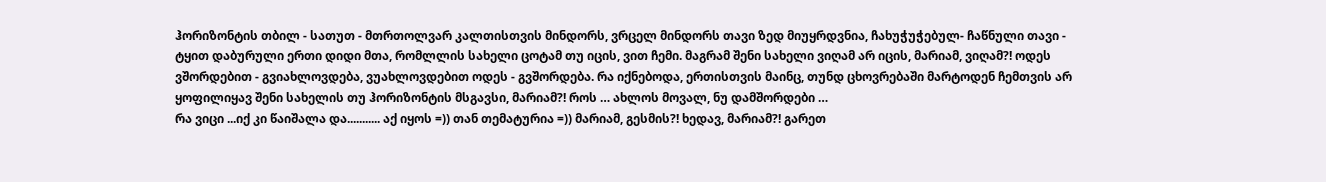ჰორიზონტის თბილ - სათუთ - მთრთოლვარ კალთისთვის მინდორს, ვრცელ მინდორს თავი ზედ მიუყრდვნია, ჩახუჭუჭებულ- ჩაწნული თავი - ტყით დაბურული ერთი დიდი მთა, რომლლის სახელი ცოტამ თუ იცის, ვით ჩემი. მაგრამ შენი სახელი ვიღამ არ იცის, მარიამ, ვიღამ?! ოდეს ვშორდებით - გვიახლოვდება, ვუახლოვდებით ოდეს - გვშორდება. რა იქნებოდა, ერთისთვის მაინც, თუნდ ცხოვრებაში მარტოდენ ჩემთვის არ ყოფილიყავ შენი სახელის თუ ჰორიზონტის მსგავსი, მარიამ?! როს … ახლოს მოვალ, ნუ დამშორდები …
რა ვიცი ...იქ კი წაიშალა და........... აქ იყოს =)) თან თემატურია =)) მარიამ, გესმის?! ხედავ, მარიამ?! გარეთ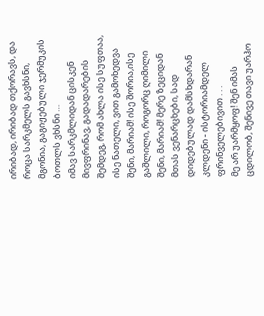ირიბად, ირიბად თქორავს, და როცა სარკმელს გავხსნი, მგონია, გაგიჟებული ჯერმუკის ბოთლს ვხსნი …
იმავ სარკმლიდან ცისკენ მივფრინავ, გადადარების შემდეგ, რომ ახლა ისე სუფთაა, ისე ნათელი, ვით გამოხედვა შენი, მარიამ! ისე შორია,ისე გაშლილი, როგორც ღიმილი შენი, მარიამ! მერე ზეციდან მთას ვენარცხები, სად დიდებულად დამსხდარან კლდენი - ისტორიამდელ ფრინველებივით . . .
მე არ უარმყოფ! შენ იმას ცდილობ, შენივე თავი უარჰო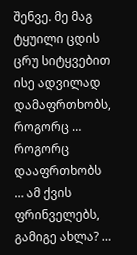შენვე. მე მაგ ტყუილი ცდის ცრუ სიტყვებით ისე ადვილად დამაფრთხობს, როგორც … როგორც დააფრთხობს … ამ ქვის ფრინველებს, გამიგე ახლა? …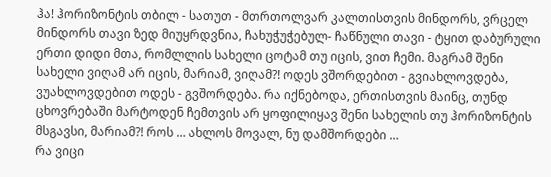ჰა! ჰორიზონტის თბილ - სათუთ - მთრთოლვარ კალთისთვის მინდორს, ვრცელ მინდორს თავი ზედ მიუყრდვნია, ჩახუჭუჭებულ- ჩაწნული თავი - ტყით დაბურული ერთი დიდი მთა, რომლლის სახელი ცოტამ თუ იცის, ვით ჩემი. მაგრამ შენი სახელი ვიღამ არ იცის, მარიამ, ვიღამ?! ოდეს ვშორდებით - გვიახლოვდება, ვუახლოვდებით ოდეს - გვშორდება. რა იქნებოდა, ერთისთვის მაინც, თუნდ ცხოვრებაში მარტოდენ ჩემთვის არ ყოფილიყავ შენი სახელის თუ ჰორიზონტის მსგავსი, მარიამ?! როს … ახლოს მოვალ, ნუ დამშორდები …
რა ვიცი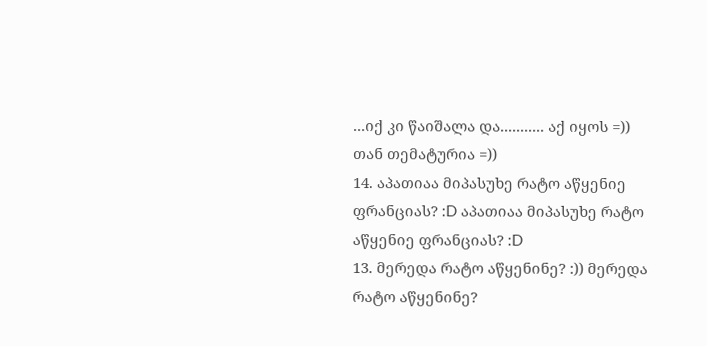...იქ კი წაიშალა და........... აქ იყოს =)) თან თემატურია =))
14. აპათიაა მიპასუხე რატო აწყენიე ფრანციას? :D აპათიაა მიპასუხე რატო აწყენიე ფრანციას? :D
13. მერედა რატო აწყენინე? :)) მერედა რატო აწყენინე?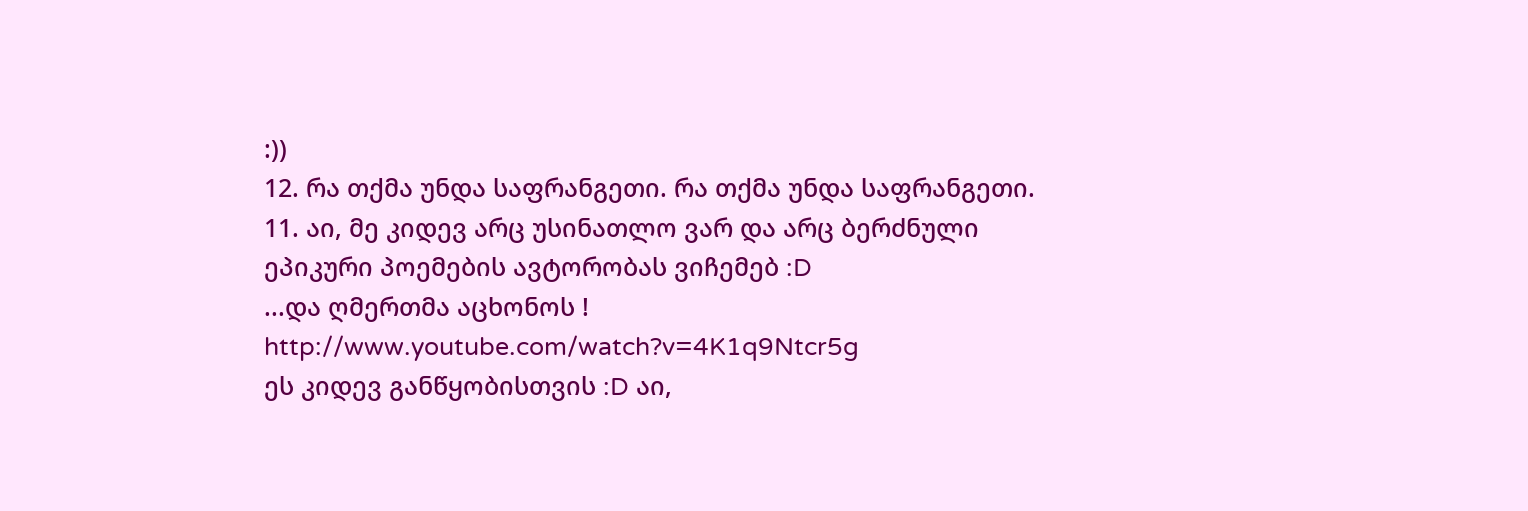:))
12. რა თქმა უნდა საფრანგეთი. რა თქმა უნდა საფრანგეთი.
11. აი, მე კიდევ არც უსინათლო ვარ და არც ბერძნული ეპიკური პოემების ავტორობას ვიჩემებ :D
...და ღმერთმა აცხონოს !
http://www.youtube.com/watch?v=4K1q9Ntcr5g
ეს კიდევ განწყობისთვის :D აი,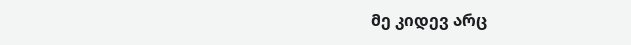მე კიდევ არც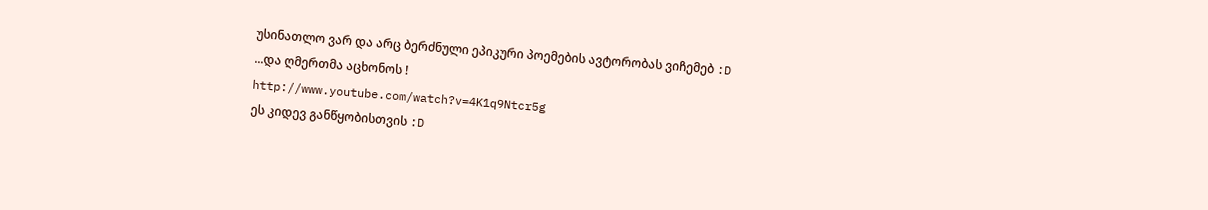უსინათლო ვარ და არც ბერძნული ეპიკური პოემების ავტორობას ვიჩემებ :D
...და ღმერთმა აცხონოს !
http://www.youtube.com/watch?v=4K1q9Ntcr5g
ეს კიდევ განწყობისთვის :D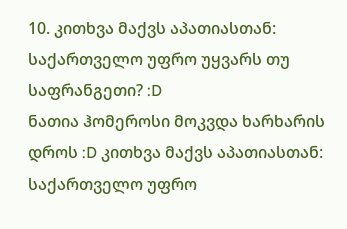10. კითხვა მაქვს აპათიასთან: საქართველო უფრო უყვარს თუ საფრანგეთი? :D
ნათია ჰომეროსი მოკვდა ხარხარის დროს :D კითხვა მაქვს აპათიასთან: საქართველო უფრო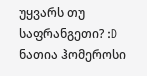უყვარს თუ საფრანგეთი? :D
ნათია ჰომეროსი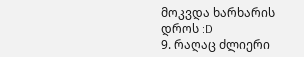მოკვდა ხარხარის დროს :D
9. რაღაც ძლიერი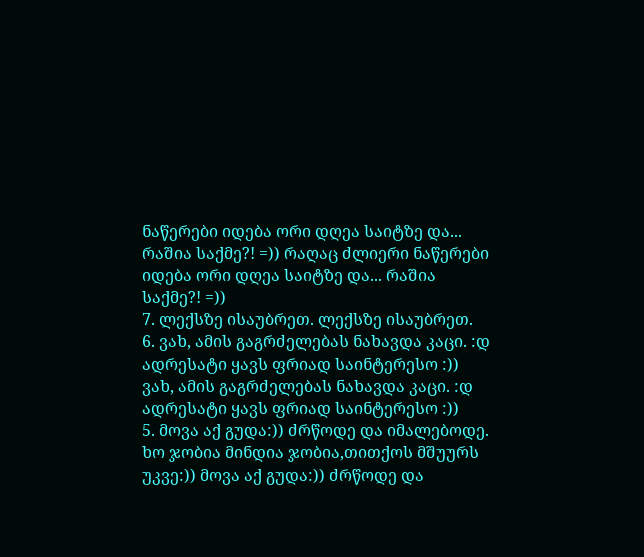ნაწერები იდება ორი დღეა საიტზე და... რაშია საქმე?! =)) რაღაც ძლიერი ნაწერები იდება ორი დღეა საიტზე და... რაშია საქმე?! =))
7. ლექსზე ისაუბრეთ. ლექსზე ისაუბრეთ.
6. ვახ, ამის გაგრძელებას ნახავდა კაცი. :დ
ადრესატი ყავს ფრიად საინტერესო :)) ვახ, ამის გაგრძელებას ნახავდა კაცი. :დ
ადრესატი ყავს ფრიად საინტერესო :))
5. მოვა აქ გუდა:)) ძრწოდე და იმალებოდე.
ხო ჯობია მინდია ჯობია,თითქოს მშუურს უკვე:)) მოვა აქ გუდა:)) ძრწოდე და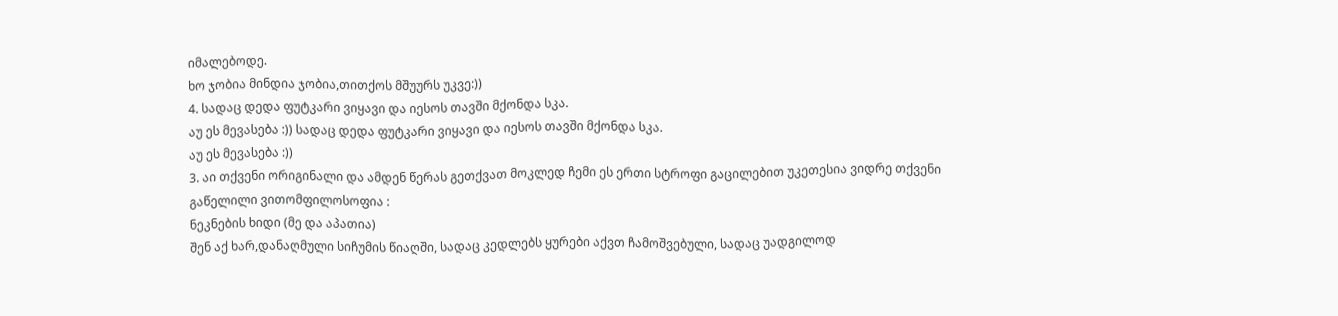იმალებოდე.
ხო ჯობია მინდია ჯობია,თითქოს მშუურს უკვე:))
4. სადაც დედა ფუტკარი ვიყავი და იესოს თავში მქონდა სკა.
აუ ეს მევასება :)) სადაც დედა ფუტკარი ვიყავი და იესოს თავში მქონდა სკა.
აუ ეს მევასება :))
3. აი თქვენი ორიგინალი და ამდენ წერას გეთქვათ მოკლედ ჩემი ეს ერთი სტროფი გაცილებით უკეთესია ვიდრე თქვენი გაწელილი ვითომფილოსოფია :
ნეკნების ხიდი (მე და აპათია)
შენ აქ ხარ,დანაღმული სიჩუმის წიაღში, სადაც კედლებს ყურები აქვთ ჩამოშვებული, სადაც უადგილოდ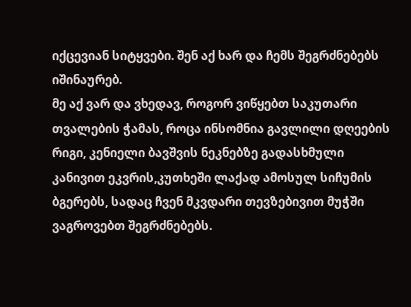იქცევიან სიტყვები. შენ აქ ხარ და ჩემს შეგრძნებებს იშინაურებ.
მე აქ ვარ და ვხედავ, როგორ ვიწყებთ საკუთარი თვალების ჭამას, როცა ინსომნია გავლილი დღეების რიგი, კენიელი ბავშვის ნეკნებზე გადასხმული კანივით ეკვრის,კუთხეში ლაქად ამოსულ სიჩუმის ბგერებს, სადაც ჩვენ მკვდარი თევზებივით მუჭში ვაგროვებთ შეგრძნებებს.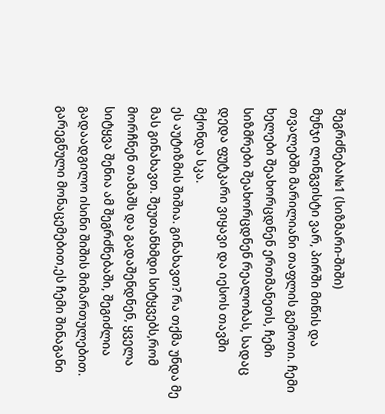შეგრძნება№1 (სიზმარი-შიში)
მუნჯი ლინგვისტი ვარ, პირში მიწის და თვალებში მარილიანი თაფლის გემოთი. ჩემი ხელები შეახორცდნენ ერთმანეთს, ჩემი სიზმრები შეახორცდნენ რეალობას, სადაც დედა ფუტკარი ვიყავი და იესოს თავში მქონდა სკა.
ეს აუტიზმის შიშია. გინახავთ? რა თქმა უნდა მე მას გინახავთ. შეუთანხმდი სიტყვებს,რომ მორჩნენ თამაშს და გადაშენდნენ, ყველა სიტყვა შენია ამ შეგრძნებაში, შეგიძლია გადაადგილო ისინი შიშის მიმართულებით.
გარეგნული მონაცემებით,ეს ჩემი შინაგანი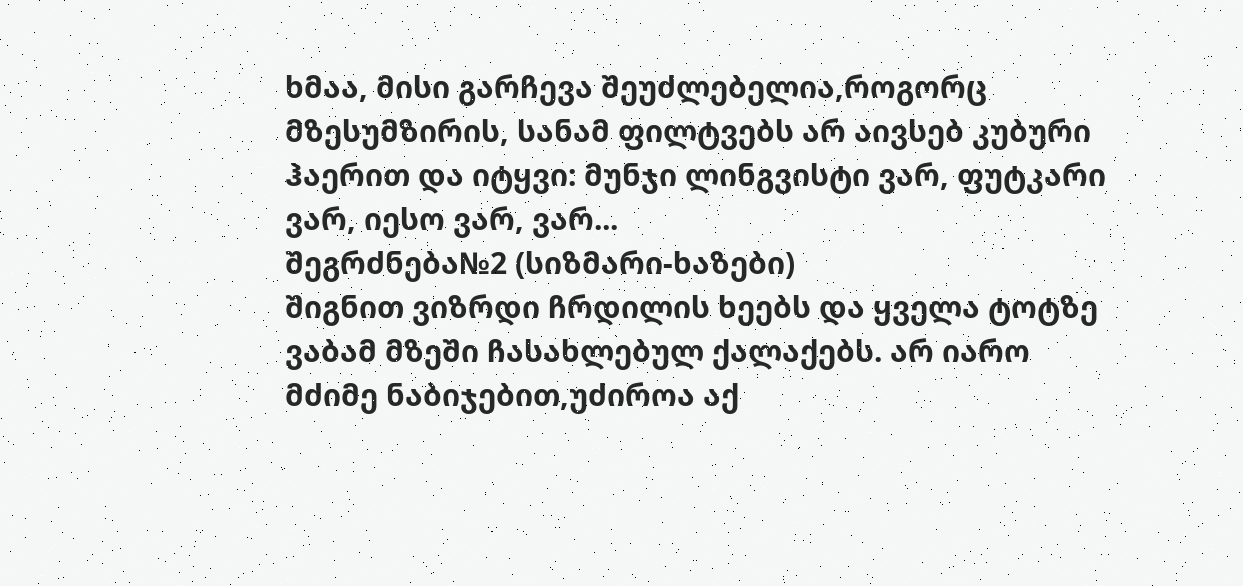ხმაა, მისი გარჩევა შეუძლებელია,როგორც მზესუმზირის, სანამ ფილტვებს არ აივსებ კუბური ჰაერით და იტყვი: მუნჯი ლინგვისტი ვარ, ფუტკარი ვარ, იესო ვარ, ვარ...
შეგრძნება№2 (სიზმარი-ხაზები)
შიგნით ვიზრდი ჩრდილის ხეებს და ყველა ტოტზე ვაბამ მზეში ჩასახლებულ ქალაქებს. არ იარო მძიმე ნაბიჯებით,უძიროა აქ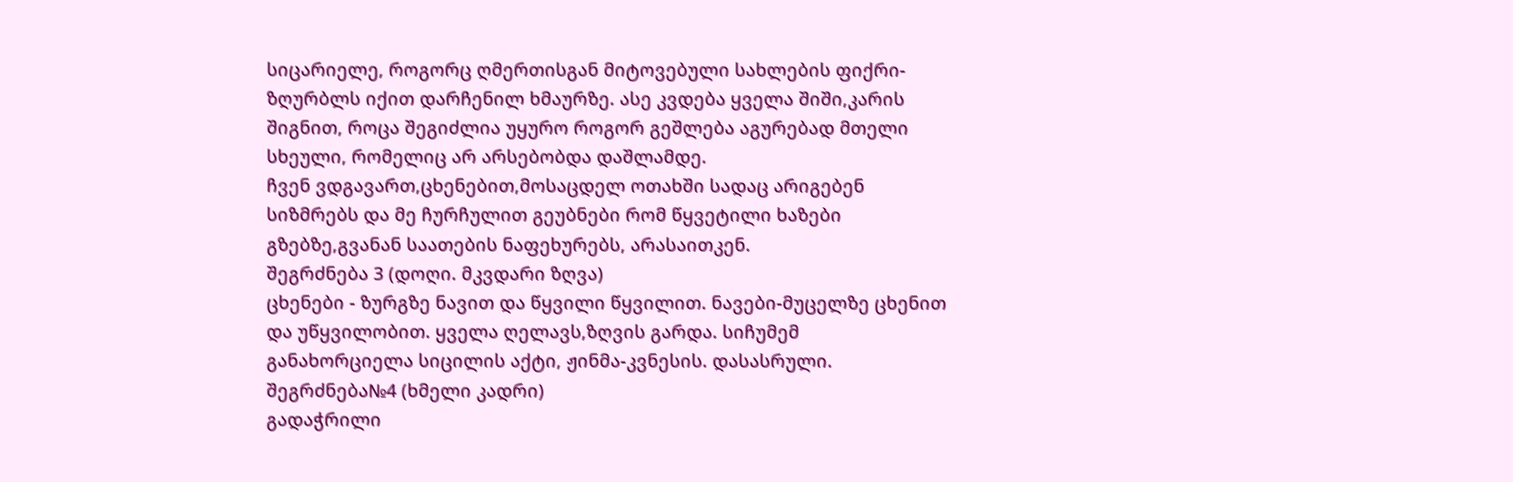სიცარიელე, როგორც ღმერთისგან მიტოვებული სახლების ფიქრი- ზღურბლს იქით დარჩენილ ხმაურზე. ასე კვდება ყველა შიში,კარის შიგნით, როცა შეგიძლია უყურო როგორ გეშლება აგურებად მთელი სხეული, რომელიც არ არსებობდა დაშლამდე.
ჩვენ ვდგავართ,ცხენებით,მოსაცდელ ოთახში სადაც არიგებენ სიზმრებს და მე ჩურჩულით გეუბნები რომ წყვეტილი ხაზები გზებზე,გვანან საათების ნაფეხურებს, არასაითკენ.
შეგრძნება 3 (დოღი. მკვდარი ზღვა)
ცხენები - ზურგზე ნავით და წყვილი წყვილით. ნავები-მუცელზე ცხენით და უწყვილობით. ყველა ღელავს,ზღვის გარდა. სიჩუმემ განახორციელა სიცილის აქტი, ჟინმა-კვნესის. დასასრული.
შეგრძნება№4 (ხმელი კადრი)
გადაჭრილი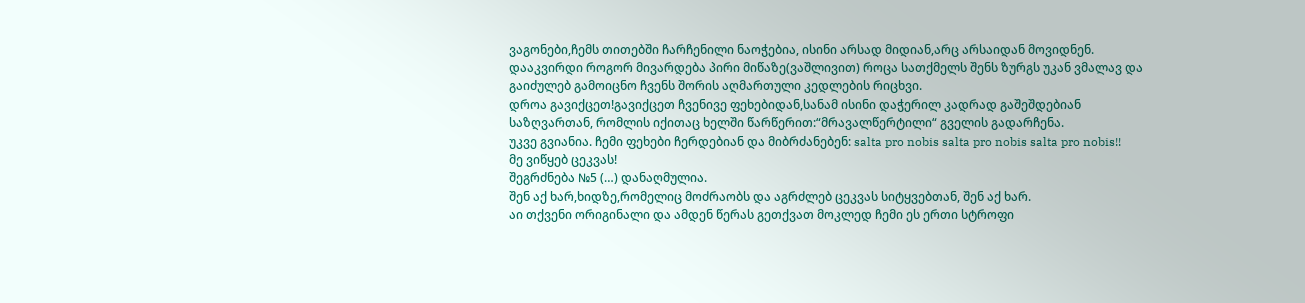ვაგონები,ჩემს თითებში ჩარჩენილი ნაოჭებია, ისინი არსად მიდიან,არც არსაიდან მოვიდნენ. დააკვირდი როგორ მივარდება პირი მიწაზე(ვაშლივით) როცა სათქმელს შენს ზურგს უკან ვმალავ და გაიძულებ გამოიცნო ჩვენს შორის აღმართული კედლების რიცხვი.
დროა გავიქცეთ!გავიქცეთ ჩვენივე ფეხებიდან,სანამ ისინი დაჭერილ კადრად გაშეშდებიან საზღვართან, რომლის იქითაც ხელში წარწერით:“მრავალწერტილი“ გველის გადარჩენა.
უკვე გვიანია. ჩემი ფეხები ჩერდებიან და მიბრძანებენ: salta pro nobis salta pro nobis salta pro nobis!!
მე ვიწყებ ცეკვას!
შეგრძნება №5 (…) დანაღმულია.
შენ აქ ხარ,ხიდზე,რომელიც მოძრაობს და აგრძლებ ცეკვას სიტყვებთან, შენ აქ ხარ.
აი თქვენი ორიგინალი და ამდენ წერას გეთქვათ მოკლედ ჩემი ეს ერთი სტროფი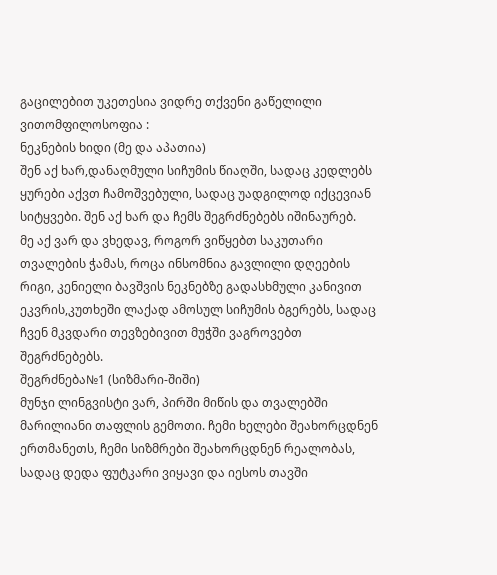გაცილებით უკეთესია ვიდრე თქვენი გაწელილი ვითომფილოსოფია :
ნეკნების ხიდი (მე და აპათია)
შენ აქ ხარ,დანაღმული სიჩუმის წიაღში, სადაც კედლებს ყურები აქვთ ჩამოშვებული, სადაც უადგილოდ იქცევიან სიტყვები. შენ აქ ხარ და ჩემს შეგრძნებებს იშინაურებ.
მე აქ ვარ და ვხედავ, როგორ ვიწყებთ საკუთარი თვალების ჭამას, როცა ინსომნია გავლილი დღეების რიგი, კენიელი ბავშვის ნეკნებზე გადასხმული კანივით ეკვრის,კუთხეში ლაქად ამოსულ სიჩუმის ბგერებს, სადაც ჩვენ მკვდარი თევზებივით მუჭში ვაგროვებთ შეგრძნებებს.
შეგრძნება№1 (სიზმარი-შიში)
მუნჯი ლინგვისტი ვარ, პირში მიწის და თვალებში მარილიანი თაფლის გემოთი. ჩემი ხელები შეახორცდნენ ერთმანეთს, ჩემი სიზმრები შეახორცდნენ რეალობას, სადაც დედა ფუტკარი ვიყავი და იესოს თავში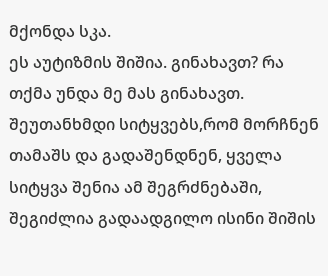მქონდა სკა.
ეს აუტიზმის შიშია. გინახავთ? რა თქმა უნდა მე მას გინახავთ. შეუთანხმდი სიტყვებს,რომ მორჩნენ თამაშს და გადაშენდნენ, ყველა სიტყვა შენია ამ შეგრძნებაში, შეგიძლია გადაადგილო ისინი შიშის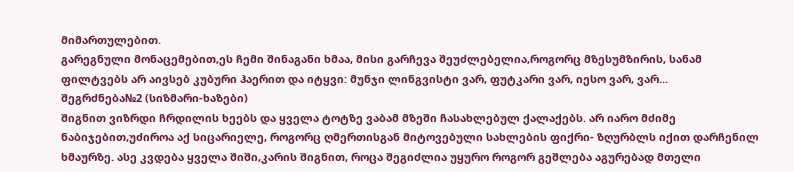მიმართულებით.
გარეგნული მონაცემებით,ეს ჩემი შინაგანი ხმაა, მისი გარჩევა შეუძლებელია,როგორც მზესუმზირის, სანამ ფილტვებს არ აივსებ კუბური ჰაერით და იტყვი: მუნჯი ლინგვისტი ვარ, ფუტკარი ვარ, იესო ვარ, ვარ...
შეგრძნება№2 (სიზმარი-ხაზები)
შიგნით ვიზრდი ჩრდილის ხეებს და ყველა ტოტზე ვაბამ მზეში ჩასახლებულ ქალაქებს. არ იარო მძიმე ნაბიჯებით,უძიროა აქ სიცარიელე, როგორც ღმერთისგან მიტოვებული სახლების ფიქრი- ზღურბლს იქით დარჩენილ ხმაურზე. ასე კვდება ყველა შიში,კარის შიგნით, როცა შეგიძლია უყურო როგორ გეშლება აგურებად მთელი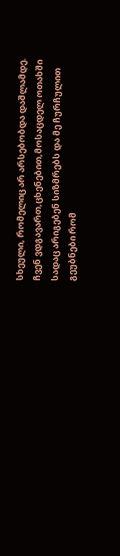სხეული, რომელიც არ არსებობდა დაშლამდე.
ჩვენ ვდგავართ,ცხენებით,მოსაცდელ ოთახში სადაც არიგებენ სიზმრებს და მე ჩურჩულით გეუბნები რომ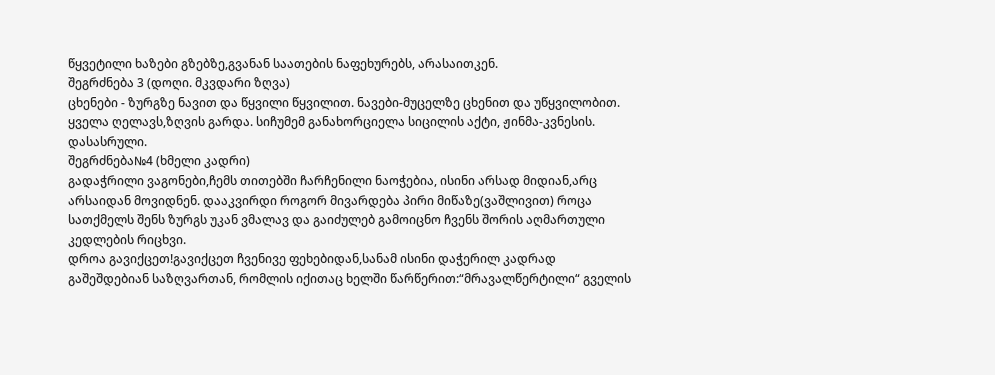წყვეტილი ხაზები გზებზე,გვანან საათების ნაფეხურებს, არასაითკენ.
შეგრძნება 3 (დოღი. მკვდარი ზღვა)
ცხენები - ზურგზე ნავით და წყვილი წყვილით. ნავები-მუცელზე ცხენით და უწყვილობით. ყველა ღელავს,ზღვის გარდა. სიჩუმემ განახორციელა სიცილის აქტი, ჟინმა-კვნესის. დასასრული.
შეგრძნება№4 (ხმელი კადრი)
გადაჭრილი ვაგონები,ჩემს თითებში ჩარჩენილი ნაოჭებია, ისინი არსად მიდიან,არც არსაიდან მოვიდნენ. დააკვირდი როგორ მივარდება პირი მიწაზე(ვაშლივით) როცა სათქმელს შენს ზურგს უკან ვმალავ და გაიძულებ გამოიცნო ჩვენს შორის აღმართული კედლების რიცხვი.
დროა გავიქცეთ!გავიქცეთ ჩვენივე ფეხებიდან,სანამ ისინი დაჭერილ კადრად გაშეშდებიან საზღვართან, რომლის იქითაც ხელში წარწერით:“მრავალწერტილი“ გველის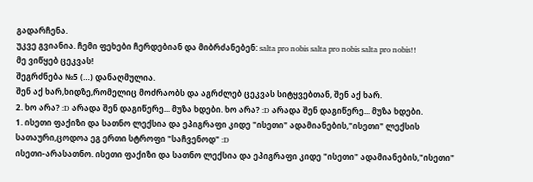გადარჩენა.
უკვე გვიანია. ჩემი ფეხები ჩერდებიან და მიბრძანებენ: salta pro nobis salta pro nobis salta pro nobis!!
მე ვიწყებ ცეკვას!
შეგრძნება №5 (…) დანაღმულია.
შენ აქ ხარ,ხიდზე,რომელიც მოძრაობს და აგრძლებ ცეკვას სიტყვებთან, შენ აქ ხარ.
2. ხო არა? :D არადა შენ დაგიწერე... მუზა ხდები. ხო არა? :D არადა შენ დაგიწერე... მუზა ხდები.
1. ისეთი ფაქიზი და სათნო ლექსია და ეპიგრაფი კიდე "ისეთი" ადამიანების,"ისეთი" ლექსის სათაური,ცოდოა ეგ ერთი სტროფი "საჩვენოდ" :D
ისეთი-არასათნო. ისეთი ფაქიზი და სათნო ლექსია და ეპიგრაფი კიდე "ისეთი" ადამიანების,"ისეთი"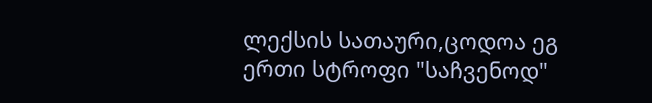ლექსის სათაური,ცოდოა ეგ ერთი სტროფი "საჩვენოდ"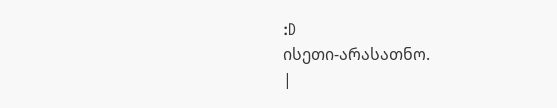:D
ისეთი-არასათნო.
|